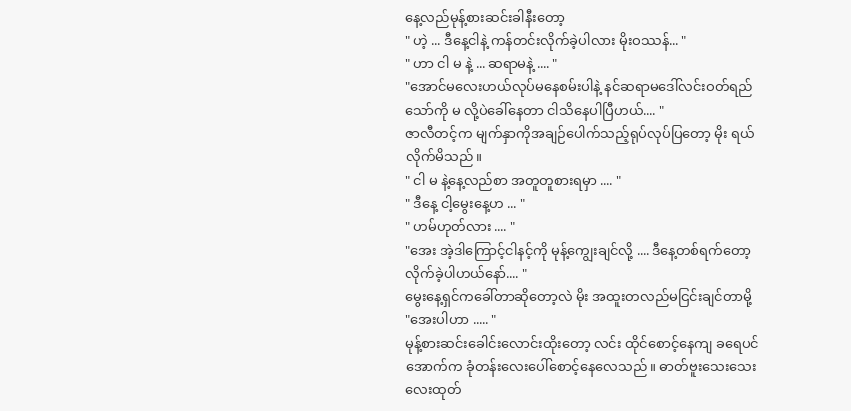နေ့လည်မုန့်စားဆင်းခါနီးတော့
" ဟဲ့ ... ဒီနေ့ငါနဲ့ ကန်တင်းလိုက်ခဲ့ပါလား မိုးဝဿန်... "
" ဟာ ငါ မ နဲ့ ... ဆရာမနဲ့ .... "
"အောင်မလေးဟယ်လုပ်မနေစမ်းပါနဲ့ နင်ဆရာမဒေါ်လင်းဝတ်ရည်သော်ကို မ လို့ပဲခေါ်နေတာ ငါသိနေပါပြီဟယ်.... "
ဇာလီတင့်က မျက်နှာကိုအချဉ်ပေါက်သည့်ရုပ်လုပ်ပြတော့ မိုး ရယ်လိုက်မိသည်။
" ငါ မ နဲ့နေ့လည်စာ အတူတူစားရမှာ .... "
" ဒီနေ့ ငါ့မွေးနေ့ဟ ... "
" ဟမ်ဟုတ်လား .... "
"အေး အဲ့ဒါကြောင့်ငါနင့်ကို မုန့်ကျွေးချင်လို့ .... ဒီနေ့တစ်ရက်တော့ လိုက်ခဲ့ပါဟယ်နော်.... "
မွေးနေ့ရှင်ကခေါ်တာဆိုတော့လဲ မိုး အထူးတလည်မငြင်းချင်တာမို့
"အေးပါဟာ ..... "
မုန့်စားဆင်းခေါင်းလောင်းထိုးတော့ လင်း ထိုင်စောင့်နေကျ ခရေပင်အောက်က ခုံတန်းလေးပေါ်စောင့်နေလေသည်။ ဓာတ်ဗူးသေးသေးလေးထုတ်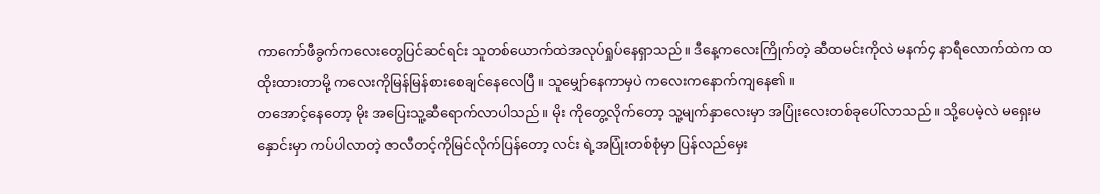ကာကော်ဖီခွက်ကလေးတွေပြင်ဆင်ရင်း သူတစ်ယောက်ထဲအလုပ်ရှုပ်နေရှာသည်။ ဒီနေ့ကလေးကြိုက်တဲ့ ဆီထမင်းကိုလဲ မနက်၄ နာရီလောက်ထဲက ထထိုးထားတာမို့ ကလေးကိုမြန်မြန်စားစေချင်နေလေပြီ ။ သူမျှော်နေကာမှပဲ ကလေးကနောက်ကျနေ၏ ။
တအောင့်နေတော့ မိုး အပြေးသူ့ဆီရောက်လာပါသည်။ မိုး ကိုတွေ့လိုက်တော့ သူ့မျက်နှာလေးမှာ အပြုံးလေးတစ်ခုပေါ်လာသည်။ သို့ပေမဲ့လဲ မရှေးမနှောင်းမှာ ကပ်ပါလာတဲ့ ဇာလီတင့်ကိုမြင်လိုက်ပြန်တော့ လင်း ရဲ့အပြုံးတစ်စုံမှာ ပြန်လည်မှေး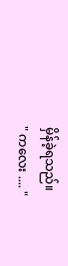မှိန်ခဲ့ရသည်။
" ကလေး .... "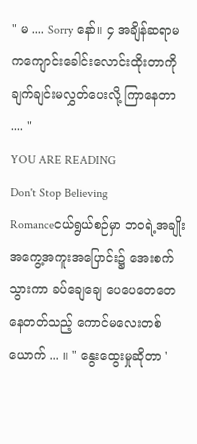" မ .... Sorry နော်။ ၄ အချိန်ဆရာမကကျောင်းခေါင်းလောင်းထိုးတာကို ချက်ချင်းမလွှတ်ပေးလို့ ကြာနေတာ .... "
YOU ARE READING
Don't Stop Believing
Romanceငယ်ရွယ်စဉ်မှာ ဘဝရဲ့အချိုးအကွေ့အကူးအပြောင်း၌ အေးစက်သွားကာ ခပ်ချေချေ ပေပေတေတေနေတတ်သည့် ကောင်မလေးတစ်ယောက် ... ။ " နွေးထွေးမှုဆိုတာ '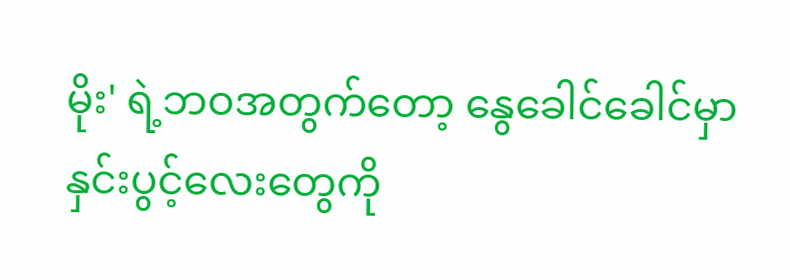မိုး' ရဲ့ဘဝအတွက်တော့ နွေခေါင်ခေါင်မှာ နှင်းပွင့်လေးတွေကို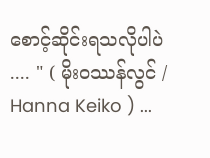စောင့်ဆိုင်းရသလိုပါပဲ .... " ( မိုးဝဿန်လွင် / Hanna Keiko ) ...